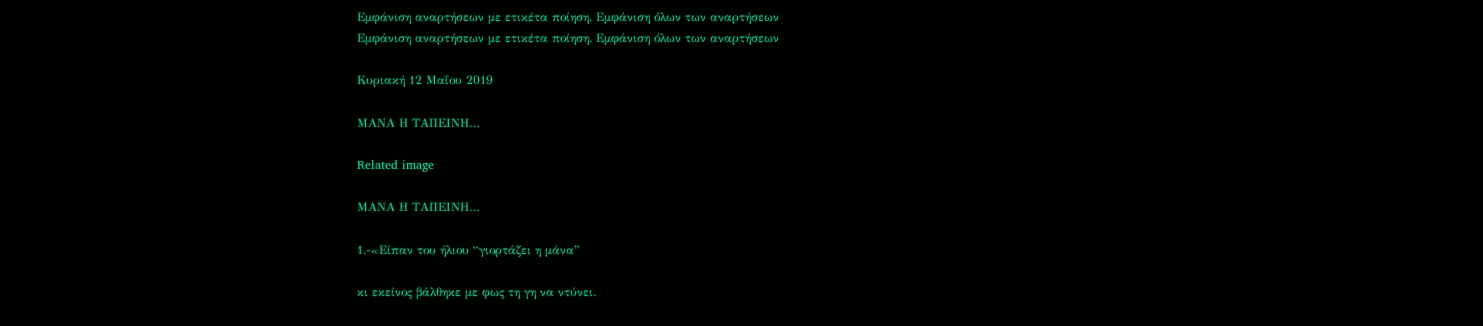Εμφάνιση αναρτήσεων με ετικέτα ποίηση. Εμφάνιση όλων των αναρτήσεων
Εμφάνιση αναρτήσεων με ετικέτα ποίηση. Εμφάνιση όλων των αναρτήσεων

Κυριακή 12 Μαΐου 2019

ΜΑΝΑ Η ΤΑΠΕΙΝΗ…

Related image

ΜΑΝΑ Η ΤΑΠΕΙΝΗ…

1.-«Είπαν του ήλιου “γιορτάζει η μάνα”

κι εκείνος βάλθηκε με φως τη γη να ντύνει.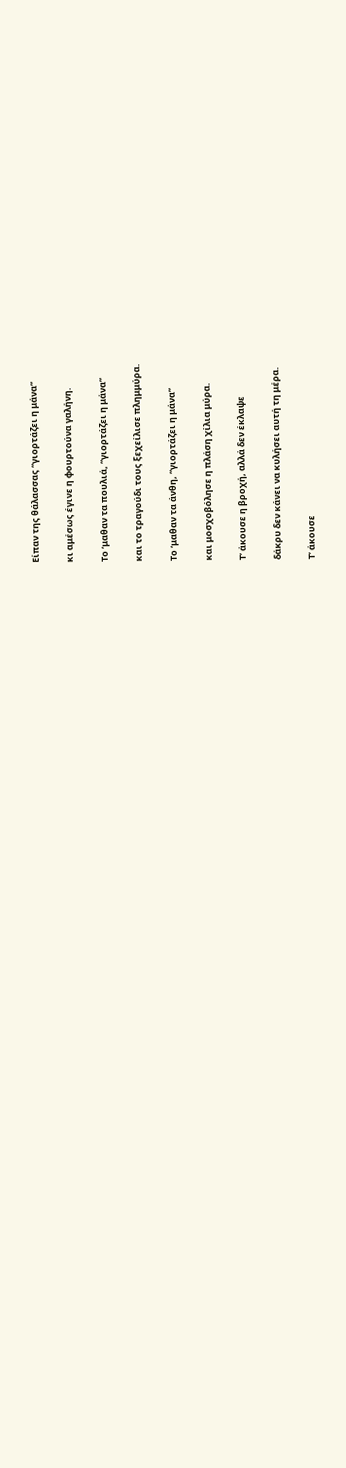Είπαν της θάλασσας “γιορτάζει η μάνα”

κι αμέσως έγινε η φουρτούνα γαλήνη.

Το ‘μαθαν τα πουλιά, “γιορτάζει η μάνα”

και το τραγούδι τους ξεχείλισε πλημμύρα.

Το ‘μαθαν τα άνθη, “γιορτάζει η μάνα”

και μοσχοβόλησε η πλάση χίλια μύρα.

Τ’ άκουσε η βροχή, αλλά δεν έκλαψε

δάκρυ δεν κάνει να κυλήσει αυτή τη μέρα.

Τ’ άκουσε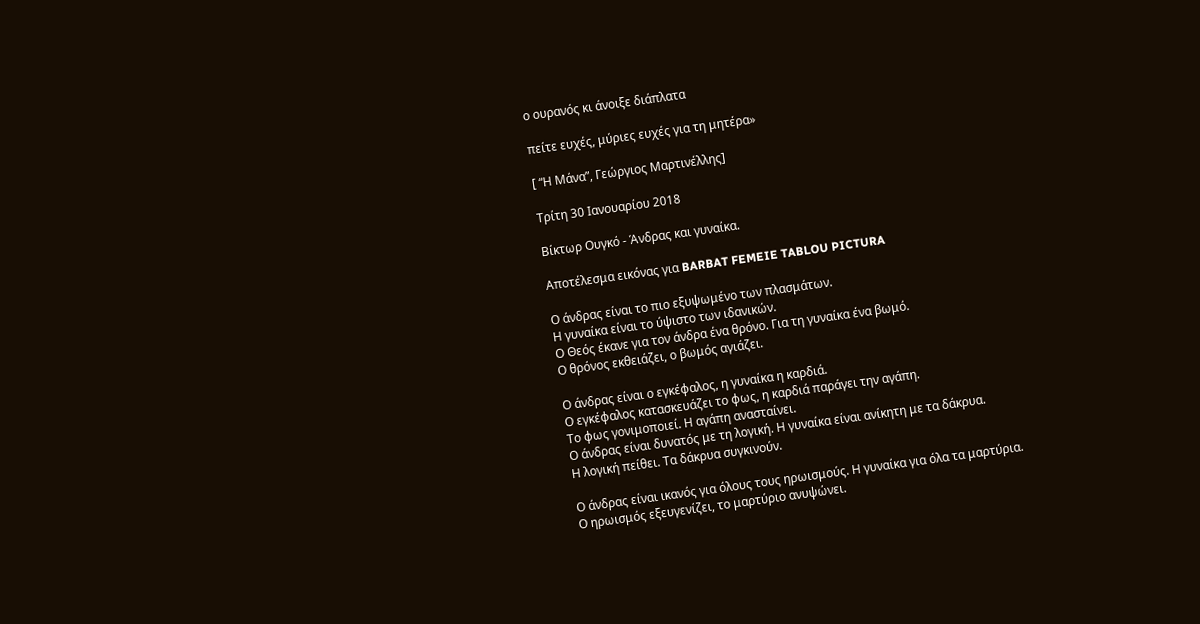ο ουρανός κι άνοιξε διάπλατα

πείτε ευχές, μύριες ευχές για τη μητέρα»

[ “Η Μάνα”, Γεώργιος Μαρτινέλλης]

Τρίτη 30 Ιανουαρίου 2018

Βίκτωρ Ουγκό - Άνδρας και γυναίκα.

Αποτέλεσμα εικόνας για BARBAT FEMEIE TABLOU PICTURA

Ο άνδρας είναι το πιο εξυψωμένο των πλασμάτων.
Η γυναίκα είναι το ύψιστο των ιδανικών.
Ο Θεός έκανε για τον άνδρα ένα θρόνο. Για τη γυναίκα ένα βωμό.
Ο θρόνος εκθειάζει, ο βωμός αγιάζει.

Ο άνδρας είναι ο εγκέφαλος, η γυναίκα η καρδιά.
Ο εγκέφαλος κατασκευάζει το φως, η καρδιά παράγει την αγάπη.
Το φως γονιμοποιεί. Η αγάπη ανασταίνει.
Ο άνδρας είναι δυνατός με τη λογική. Η γυναίκα είναι ανίκητη με τα δάκρυα.
Η λογική πείθει. Τα δάκρυα συγκινούν.

Ο άνδρας είναι ικανός για όλους τους ηρωισμούς. Η γυναίκα για όλα τα μαρτύρια.
Ο ηρωισμός εξευγενίζει, το μαρτύριο ανυψώνει.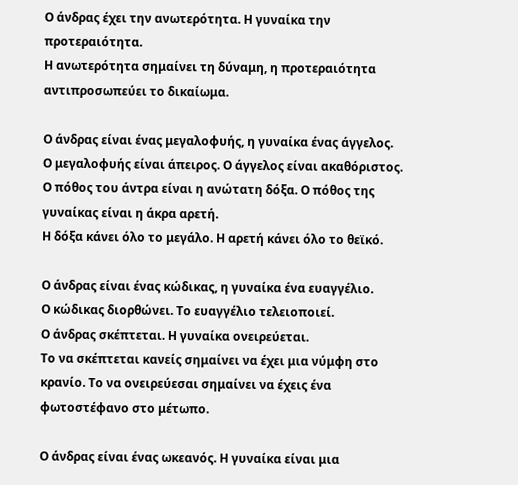Ο άνδρας έχει την ανωτερότητα. Η γυναίκα την προτεραιότητα.
Η ανωτερότητα σημαίνει τη δύναμη, η προτεραιότητα αντιπροσωπεύει το δικαίωμα.

Ο άνδρας είναι ένας μεγαλοφυής, η γυναίκα ένας άγγελος.
Ο μεγαλοφυής είναι άπειρος. Ο άγγελος είναι ακαθόριστος.
Ο πόθος του άντρα είναι η ανώτατη δόξα. Ο πόθος της γυναίκας είναι η άκρα αρετή.
Η δόξα κάνει όλο το μεγάλο. Η αρετή κάνει όλο το θεϊκό.

Ο άνδρας είναι ένας κώδικας, η γυναίκα ένα ευαγγέλιο.
Ο κώδικας διορθώνει. Το ευαγγέλιο τελειοποιεί.
Ο άνδρας σκέπτεται. Η γυναίκα ονειρεύεται.
Το να σκέπτεται κανείς σημαίνει να έχει μια νύμφη στο κρανίο. Το να ονειρεύεσαι σημαίνει να έχεις ένα φωτοστέφανο στο μέτωπο.

Ο άνδρας είναι ένας ωκεανός. Η γυναίκα είναι μια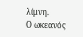λίμνη.
Ο ωκεανός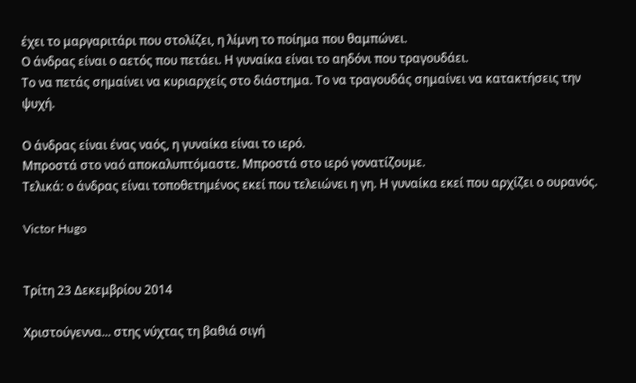έχει το μαργαριτάρι που στολίζει, η λίμνη το ποίημα που θαμπώνει.
Ο άνδρας είναι ο αετός που πετάει. Η γυναίκα είναι το αηδόνι που τραγουδάει.
Το να πετάς σημαίνει να κυριαρχείς στο διάστημα. Το να τραγουδάς σημαίνει να κατακτήσεις την ψυχή.

Ο άνδρας είναι ένας ναός, η γυναίκα είναι το ιερό.
Μπροστά στο ναό αποκαλυπτόμαστε. Μπροστά στο ιερό γονατίζουμε.
Τελικά: ο άνδρας είναι τοποθετημένος εκεί που τελειώνει η γη. Η γυναίκα εκεί που αρχίζει ο ουρανός.

Victor Hugo


Τρίτη 23 Δεκεμβρίου 2014

Χριστούγεννα... στης νύχτας τη βαθιά σιγή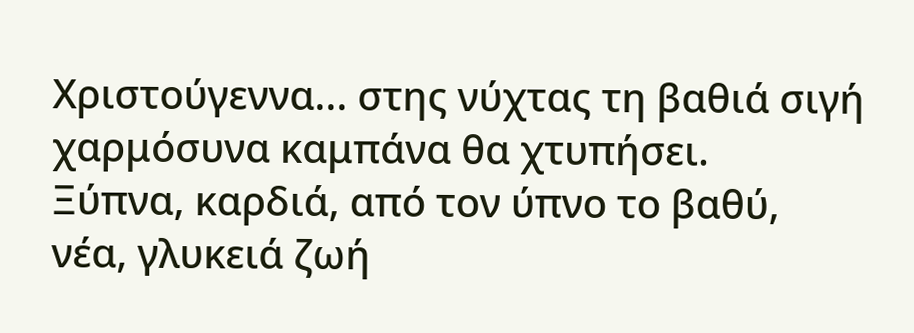Χριστούγεννα... στης νύχτας τη βαθιά σιγή
χαρμόσυνα καμπάνα θα χτυπήσει.
Ξύπνα, καρδιά, από τον ύπνο το βαθύ,
νέα, γλυκειά ζωή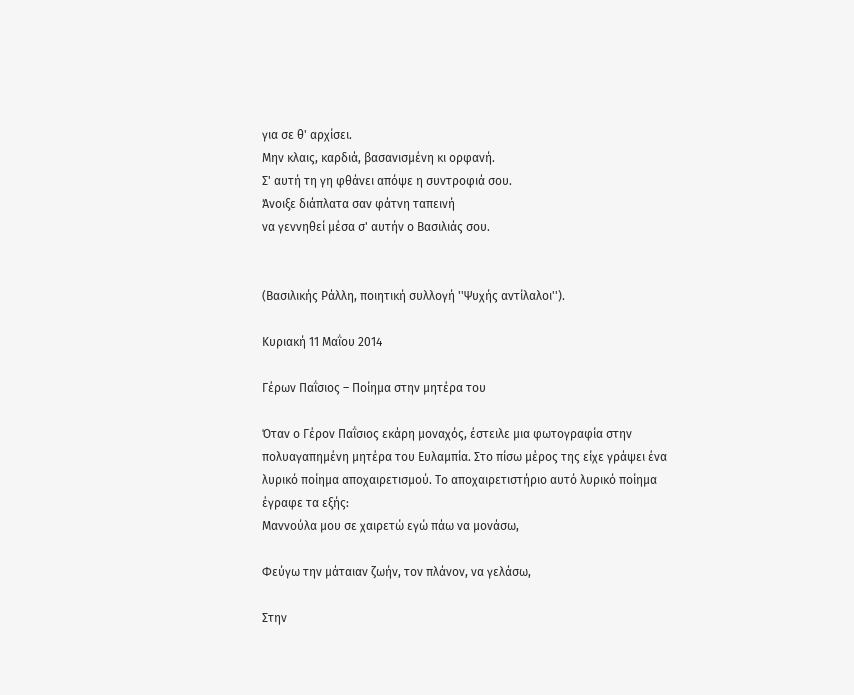για σε θ' αρχίσει.
Μην κλαις, καρδιά, βασανισμένη κι ορφανή.
Σ' αυτή τη γη φθάνει απόψε η συντροφιά σου.
Άνοιξε διάπλατα σαν φάτνη ταπεινή
να γεννηθεί μέσα σ' αυτήν ο Βασιλιάς σου.


(Βασιλικής Ράλλη, ποιητική συλλογή ''Ψυχής αντίλαλοι'').

Κυριακή 11 Μαΐου 2014

Γέρων Παΐσιος – Ποίημα στην μητέρα του

Όταν ο Γέρον Παΐσιος εκάρη μοναχός, έστειλε μια φωτογραφία στην
πολυαγαπημένη μητέρα του Ευλαμπία. Στο πίσω μέρος της είχε γράψει ένα
λυρικό ποίημα αποχαιρετισμού. Το αποχαιρετιστήριο αυτό λυρικό ποίημα
έγραφε τα εξής:
Μαννούλα μου σε χαιρετώ εγώ πάω να μονάσω,

Φεύγω την μάταιαν ζωήν, τον πλάνον, να γελάσω,

Στην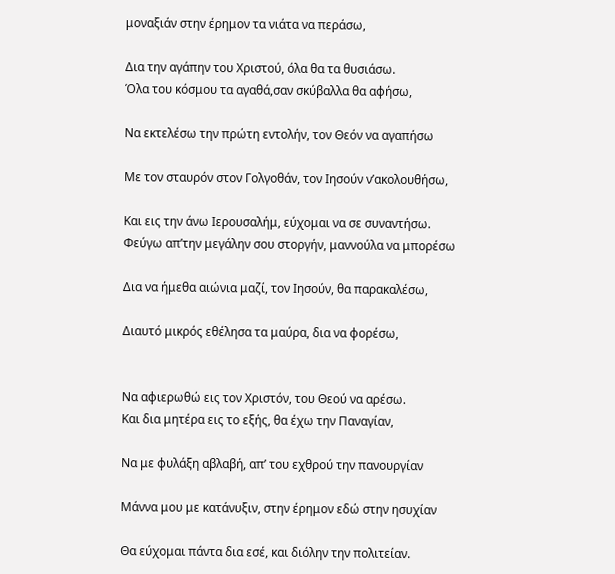μοναξιάν στην έρημον τα νιάτα να περάσω,

Δια την αγάπην του Χριστού, όλα θα τα θυσιάσω.
Όλα του κόσμου τα αγαθά,σαν σκύβαλλα θα αφήσω,

Να εκτελέσω την πρώτη εντολήν, τον Θεόν να αγαπήσω

Με τον σταυρόν στον Γολγοθάν, τον Ιησούν ν’ακολουθήσω,

Και εις την άνω Ιερουσαλήμ, εύχομαι να σε συναντήσω.
Φεύγω απ’την μεγάλην σου στοργήν, μαννούλα να μπορέσω

Δια να ήμεθα αιώνια μαζί, τον Ιησούν, θα παρακαλέσω,

Διαυτό μικρός εθέλησα τα μαύρα, δια να φορέσω,


Να αφιερωθώ εις τον Χριστόν, του Θεού να αρέσω.
Και δια μητέρα εις το εξής, θα έχω την Παναγίαν,

Να με φυλάξη αβλαβή, απ’ του εχθρού την πανουργίαν

Μάννα μου με κατάνυξιν, στην έρημον εδώ στην ησυχίαν

Θα εύχομαι πάντα δια εσέ, και διόλην την πολιτείαν.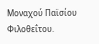Μοναχού Παϊσίου Φιλοθεΐτου.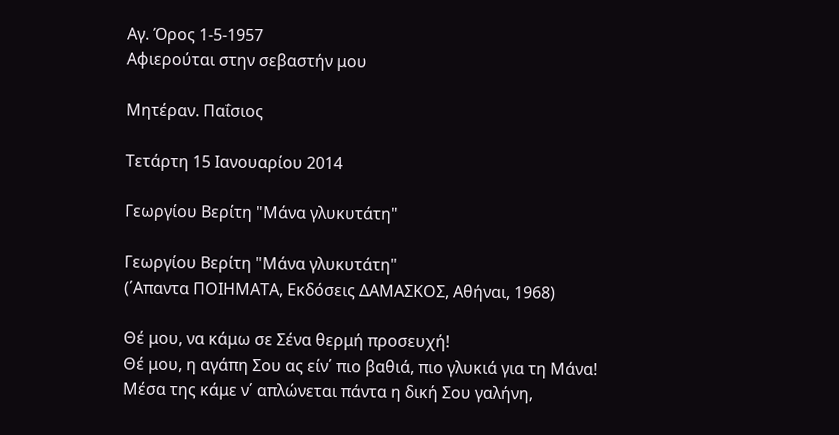Αγ. Όρος 1-5-1957
Αφιερούται στην σεβαστήν μου

Μητέραν. Παΐσιος

Τετάρτη 15 Ιανουαρίου 2014

Γεωργίου Βερίτη "Μάνα γλυκυτάτη"

Γεωργίου Βερίτη "Μάνα γλυκυτάτη"
(΄Απαντα ΠΟΙΗΜΑΤΑ, Εκδόσεις ΔΑΜΑΣΚΟΣ, Αθήναι, 1968)

Θέ μου, να κάμω σε Σένα θερμή προσευχή!
Θέ μου, η αγάπη Σου ας είν΄ πιο βαθιά, πιο γλυκιά για τη Μάνα!
Μέσα της κάμε ν΄ απλώνεται πάντα η δική Σου γαλήνη,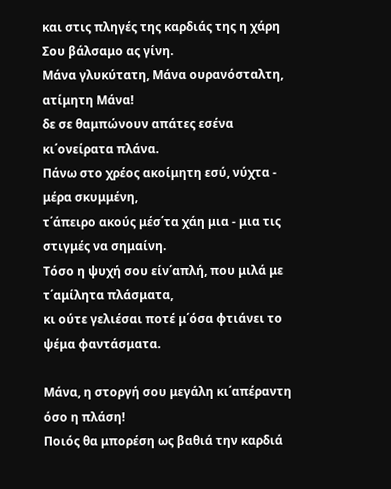και στις πληγές της καρδιάς της η χάρη Σου βάλσαμο ας γίνη.
Μάνα γλυκύτατη, Μάνα ουρανόσταλτη, ατίμητη Μάνα!
δε σε θαμπώνουν απάτες εσένα κι΄ονείρατα πλάνα.
Πάνω στο χρέος ακοίμητη εσύ, νύχτα - μέρα σκυμμένη,
τ΄άπειρο ακούς μέσ΄τα χάη μια - μια τις στιγμές να σημαίνη.
Τόσο η ψυχή σου είν΄απλή, που μιλά με τ΄αμίλητα πλάσματα,
κι ούτε γελιέσαι ποτέ μ΄όσα φτιάνει το ψέμα φαντάσματα.

Μάνα, η στοργή σου μεγάλη κι΄απέραντη όσο η πλάση!
Ποιός θα μπορέση ως βαθιά την καρδιά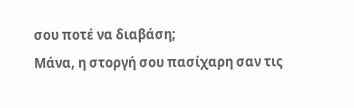σου ποτέ να διαβάση;
Μάνα, η στοργή σου πασίχαρη σαν τις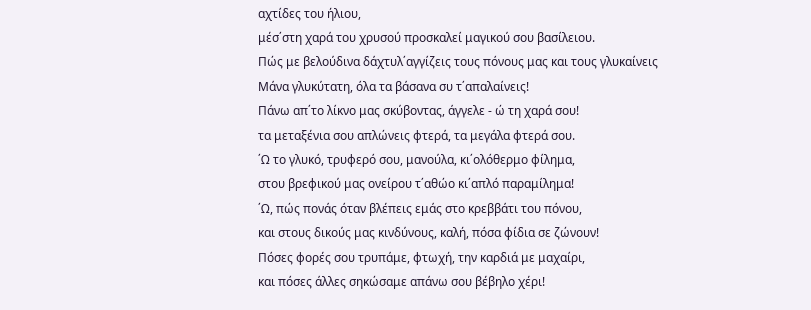αχτίδες του ήλιου,
μέσ΄στη χαρά του χρυσού προσκαλεί μαγικού σου βασίλειου.
Πώς με βελούδινα δάχτυλ΄αγγίζεις τους πόνους μας και τους γλυκαίνεις
Μάνα γλυκύτατη, όλα τα βάσανα συ τ΄απαλαίνεις!
Πάνω απ΄το λίκνο μας σκύβοντας, άγγελε - ώ τη χαρά σου!
τα μεταξένια σου απλώνεις φτερά, τα μεγάλα φτερά σου.
΄Ω το γλυκό, τρυφερό σου, μανούλα, κι΄ολόθερμο φίλημα,
στου βρεφικού μας ονείρου τ΄αθώο κι΄απλό παραμίλημα!
΄Ω, πώς πονάς όταν βλέπεις εμάς στο κρεββάτι του πόνου,
και στους δικούς μας κινδύνους, καλή, πόσα φίδια σε ζώνουν!
Πόσες φορές σου τρυπάμε, φτωχή, την καρδιά με μαχαίρι,
και πόσες άλλες σηκώσαμε απάνω σου βέβηλο χέρι!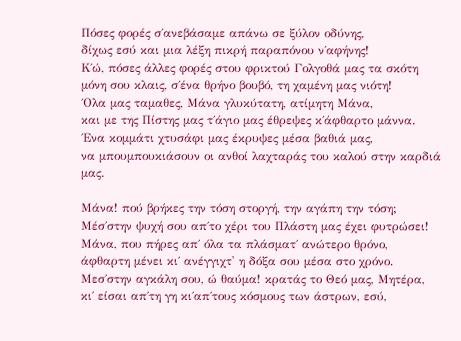Πόσες φορές σ΄ανεβάσαμε απάνω σε ξύλον οδύνης,
δίχως εσύ και μια λέξη πικρή παραπόνου ν΄αφήνης!
Κ΄ώ, πόσες άλλες φορές στου φρικτού Γολγοθά μας τα σκότη
μόνη σου κλαις, σ΄ένα θρήνο βουβό, τη χαμένη μας νιότη!
΄Ολα μας ταμαθες, Μάνα γλυκύτατη, ατίμητη Μάνα,
και με της Πίστης μας τ΄άγιο μας έθρεψες κ΄άφθαρτο μάννα.
΄Ενα κομμάτι χτυσάφι μας έκρυψες μέσα βαθιά μας,
να μπουμπουκιάσουν οι ανθοί λαχταράς του καλού στην καρδιά μας.

Μάνα! πού βρήκες την τόση στοργή, την αγάπη την τόση;
Μέσ΄στην ψυχή σου απ΄το χέρι του Πλάστη μας έχει φυτρώσει!
Μάνα, που πήρες απ΄ όλα τα πλάσματ΄ ανώτερο θρόνο,
άφθαρτη μένει κι΄ ανέγγιχτ' η δόξα σου μέσα στο χρόνο.
Μεσ΄στην αγκάλη σου, ώ θαύμα! κρατάς το Θεό μας, Μητέρα,
κι΄ είσαι απ΄τη γη κι΄απ΄τους κόσμους των άστρων, εσύ,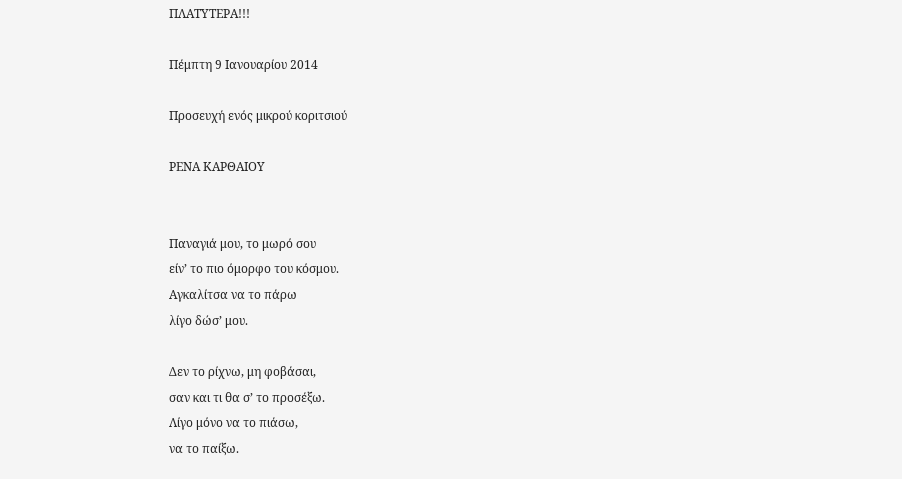ΠΛΑΤΥΤΕΡΑ!!!

Πέμπτη 9 Ιανουαρίου 2014

Προσευχή ενός μικρού κοριτσιού

ΡΕΝΑ ΚΑΡΘΑΙΟΥ


Παναγιά μου, το μωρό σου
είν’ το πιο όμορφο του κόσμου.
Αγκαλίτσα να το πάρω
λίγο δώσ’ μου.

Δεν το ρίχνω, μη φοβάσαι,
σαν και τι θα σ’ το προσέξω.
Λίγο μόνο να το πιάσω,
να το παίξω.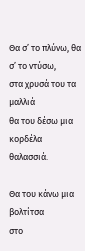Θα σ’ το πλύνω, θα σ’ το ντύσω,
στα χρυσά του τα μαλλιά
θα του δέσω μια κορδέλα
θαλασσιά.

Θα του κάνω μια βολτίτσα
στο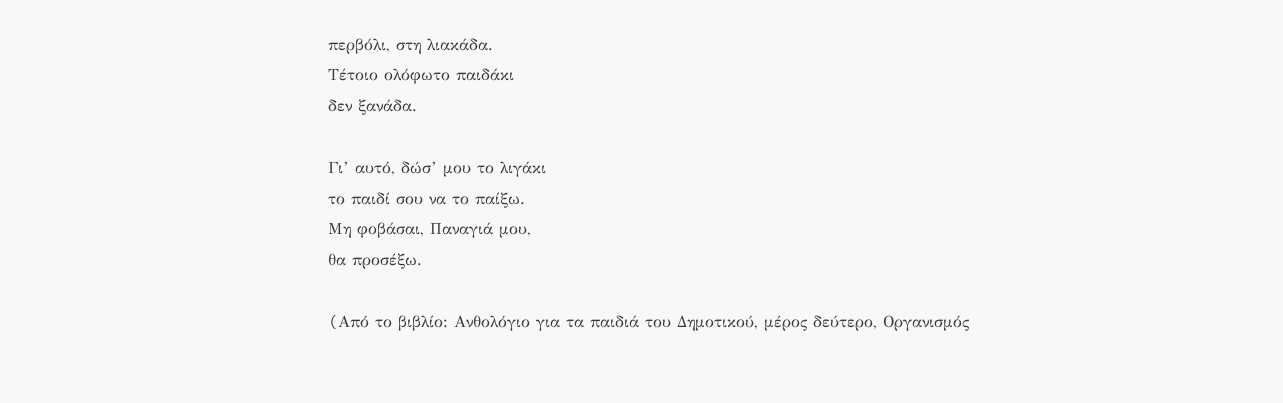περβόλι, στη λιακάδα.
Τέτοιο ολόφωτο παιδάκι
δεν ξανάδα.

Γι’ αυτό, δώσ’ μου το λιγάκι
το παιδί σου να το παίξω.
Μη φοβάσαι, Παναγιά μου,
θα προσέξω.

(Aπό το βιβλίο: Aνθολόγιο για τα παιδιά του Δημοτικού, μέρος δεύτερο, Oργανισμός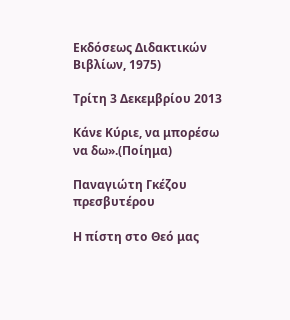Eκδόσεως Διδακτικών Bιβλίων, 1975)

Τρίτη 3 Δεκεμβρίου 2013

Κάνε Κύριε, να μπορέσω να δω».(Ποίημα)

Παναγιώτη Γκέζου
πρεσβυτέρου

Η πίστη στο Θεό μας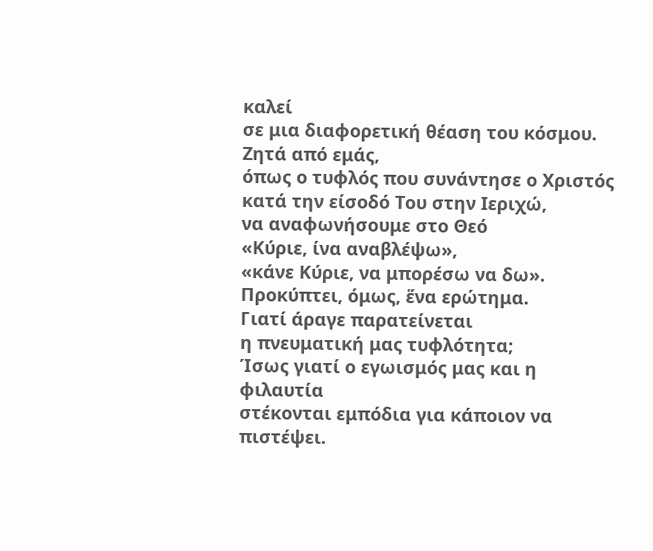καλεί
σε μια διαφορετική θέαση του κόσμου.
Ζητά από εμάς,
όπως ο τυφλός που συνάντησε ο Χριστός
κατά την είσοδό Του στην Ιεριχώ,
να αναφωνήσουμε στο Θεό
«Κύριε, ίνα αναβλέψω»,
«κάνε Κύριε, να μπορέσω να δω».
Προκύπτει, όμως, ἕνα ερώτημα.
Γιατί άραγε παρατείνεται
η πνευματική μας τυφλότητα;
Ίσως γιατί ο εγωισμός μας και η φιλαυτία
στέκονται εμπόδια για κάποιον να πιστέψει.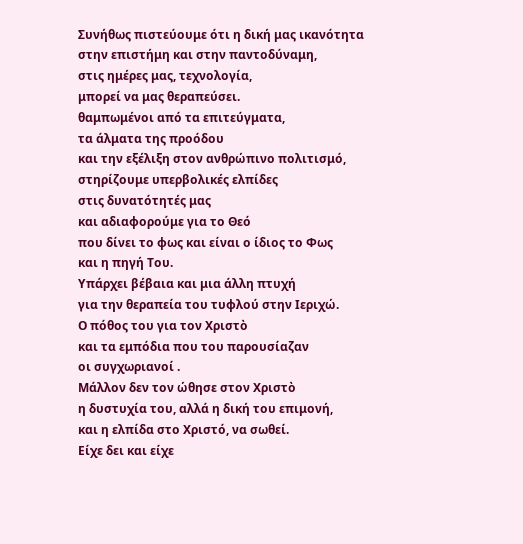Συνήθως πιστεύουμε ότι η δική μας ικανότητα
στην επιστήμη και στην παντοδύναμη,
στις ημέρες μας, τεχνολογία,
μπορεί να μας θεραπεύσει.
θαμπωμένοι από τα επιτεύγματα,
τα άλματα της προόδου
και την εξέλιξη στον ανθρώπινο πολιτισμό,
στηρίζουμε υπερβολικές ελπίδες
στις δυνατότητές μας
και αδιαφορούμε για το Θεό
που δίνει το φως και είναι ο ίδιος το Φως
και η πηγή Του.
Υπάρχει βέβαια και μια άλλη πτυχή
για την θεραπεία του τυφλού στην Ιεριχώ.
Ο πόθος του για τον Χριστὸ
και τα εμπόδια που του παρουσίαζαν
οι συγχωριανοί .
Μάλλον δεν τον ώθησε στον Χριστὸ
η δυστυχία του, αλλά η δική του επιμονή,
και η ελπίδα στο Χριστό, να σωθεί.
Είχε δει και είχε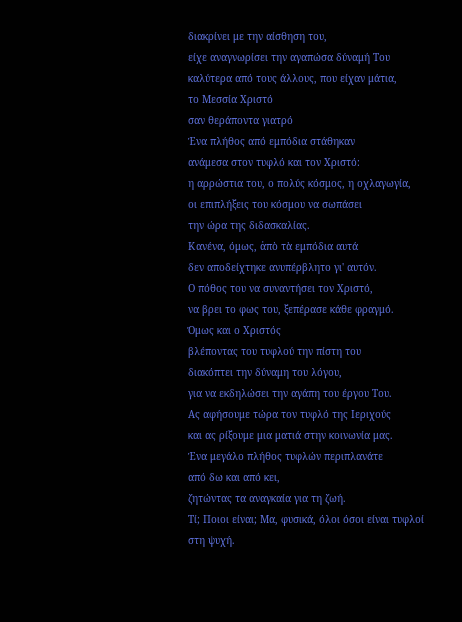διακρίνει με την αίσθηση του,
είχε αναγνωρίσει την αγαπώσα δύναμή Του
καλύτερα από τους άλλους, που είχαν μάτια,
το Μεσσία Χριστό
σαν θεράποντα γιατρό
Ένα πλήθος από εμπόδια στάθηκαν
ανάμεσα στον τυφλό και τον Χριστό:
η αρρώστια του, ο πολύς κόσμος, η οχλαγωγία,
οι επιπλήξεις του κόσμου να σωπάσει
την ώρα της διδασκαλίας.
Κανένα, όμως, ἀπὸ τὰ εμπόδια αυτά
δεν αποδείχτηκε ανυπέρβλητο γι' αυτόν.
Ο πόθος του να συναντήσει τον Χριστό,
να βρει το φως του, ξεπέρασε κάθε φραγμό.
Όμως και ο Χριστός
βλέποντας του τυφλού την πίστη του
διακόπτει την δύναμη του λόγου,
για να εκδηλώσει την αγάπη του έργου Του.
Ας αφήσουμε τώρα τον τυφλό της Ιεριχούς
και ας ρίξουμε μια ματιά στην κοινωνία μας.
Ένα μεγάλο πλήθος τυφλών περιπλανάτε
από δω και από κει,
ζητώντας τα αναγκαία για τη ζωή.
Τί; Ποιοι είναι; Μα, φυσικά, όλοι όσοι είναι τυφλοί
στη ψυχή.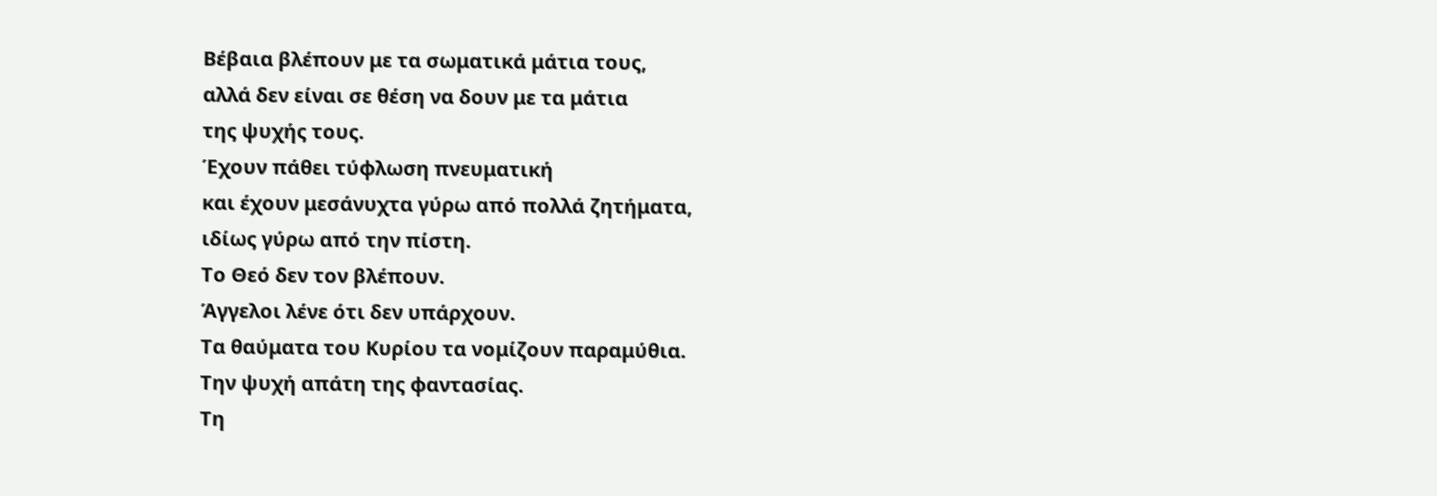Βέβαια βλέπουν με τα σωματικά μάτια τους,
αλλά δεν είναι σε θέση να δουν με τα μάτια
της ψυχής τους.
Έχουν πάθει τύφλωση πνευματική
και έχουν μεσάνυχτα γύρω από πολλά ζητήματα,
ιδίως γύρω από την πίστη.
Το Θεό δεν τον βλέπουν.
Άγγελοι λένε ότι δεν υπάρχουν.
Τα θαύματα του Κυρίου τα νομίζουν παραμύθια.
Την ψυχή απάτη της φαντασίας.
Τη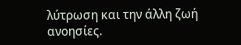λύτρωση και την άλλη ζωή ανοησίες.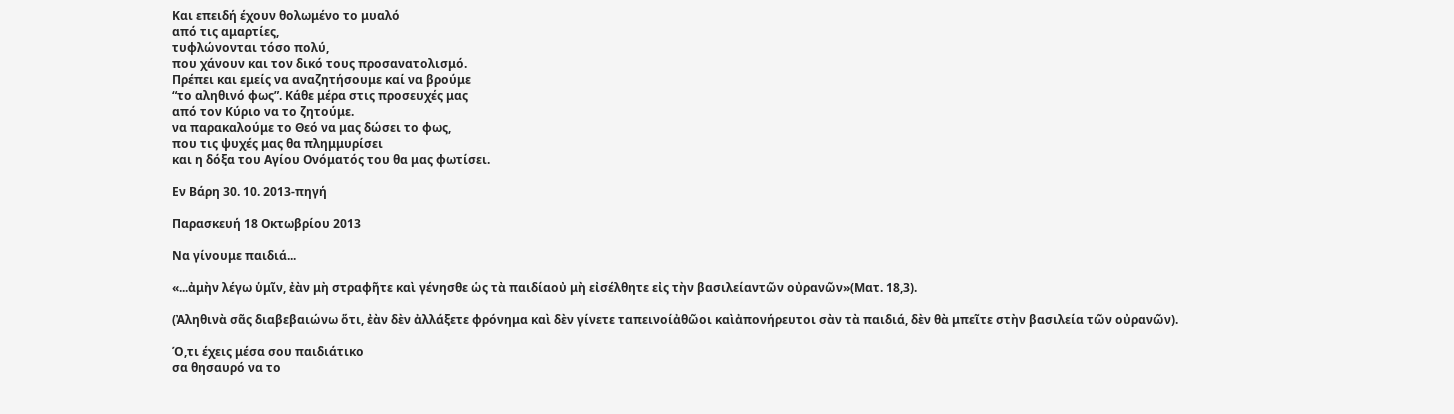Και επειδή έχουν θολωμένο το μυαλό
από τις αμαρτίες,
τυφλώνονται τόσο πολύ,
που χάνουν και τον δικό τους προσανατολισμό.
Πρέπει και εμείς να αναζητήσουμε καί να βρούμε
“το αληθινό φως”. Κάθε μέρα στις προσευχές μας
από τον Κύριο να το ζητούμε.
να παρακαλούμε το Θεό να μας δώσει το φως,
που τις ψυχές μας θα πλημμυρίσει
και η δόξα του Αγίου Ονόματός του θα μας φωτίσει.

Εν Βάρη 30. 10. 2013-πηγή

Παρασκευή 18 Οκτωβρίου 2013

Να γίνουμε παιδιά...

«...ἀμὴν λέγω ὑμῖν, ἐὰν μὴ στραφῆτε καὶ γένησθε ὡς τὰ παιδίαοὐ μὴ εἰσέλθητε εἰς τὴν βασιλείαντῶν οὐρανῶν»(Ματ. 18,3).

(Ἀληθινὰ σᾶς διαβεβαιώνω ὅτι, ἐὰν δὲν ἀλλάξετε φρόνημα καὶ δὲν γίνετε ταπεινοίἀθῶοι καὶἀπονήρευτοι σὰν τὰ παιδιά, δὲν θὰ μπεῖτε στὴν βασιλεία τῶν οὐρανῶν).

Ό,τι έχεις μέσα σου παιδιάτικο
σα θησαυρό να το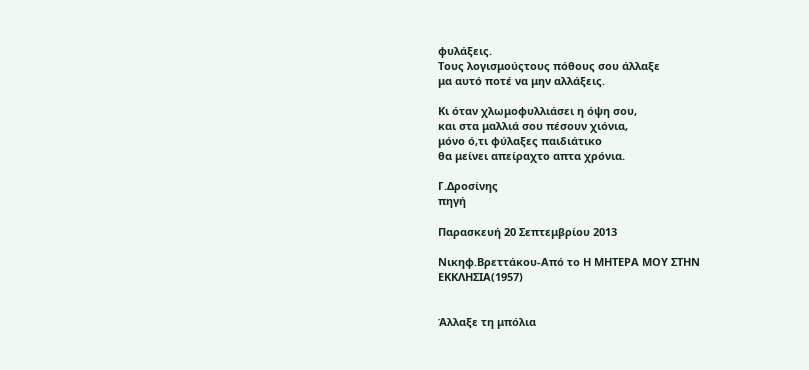φυλάξεις.
Τους λογισμούςτους πόθους σου άλλαξε
μα αυτό ποτέ να μην αλλάξεις.

Κι όταν χλωμοφυλλιάσει η όψη σου,
και στα μαλλιά σου πέσουν χιόνια,
μόνο ό,τι φύλαξες παιδιάτικο
θα μείνει απείραχτο απτα χρόνια.

Γ.Δροσίνης
πηγή

Παρασκευή 20 Σεπτεμβρίου 2013

Νικηφ.Βρεττάκου-Από το Η ΜΗΤΕΡΑ ΜΟΥ ΣΤΗΝ ΕΚΚΛΗΣΙΑ(1957)


Άλλαξε τη μπόλια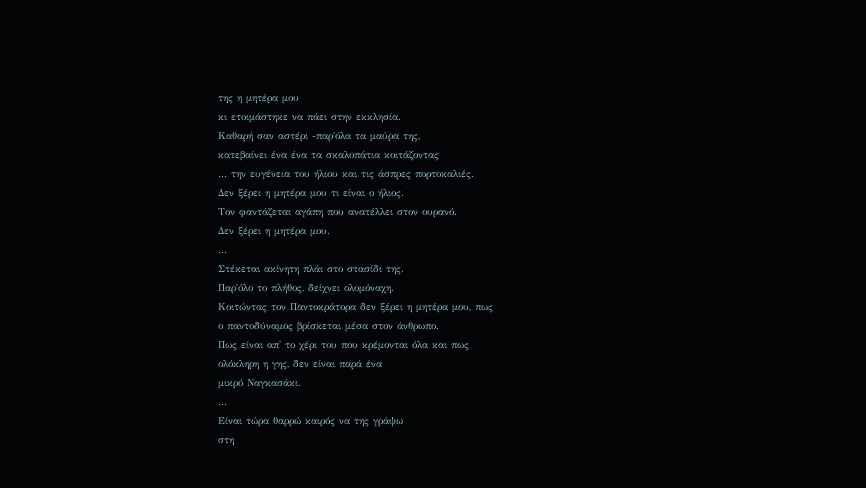της η μητέρα μου
κι ετοιμάστηκε να πάει στην εκκλησία.
Καθαρή σαν αστέρι -παρ΄όλα τα μαύρα της,
κατεβαίνει ένα ένα τα σκαλοπάτια κοιτάζοντας
... την ευγένεια του ήλιου και τις άσπρες πορτοκαλιές.
Δεν ξέρει η μητέρα μου τι είναι ο ήλιος.
Τον φαντάζεται αγάπη που ανατέλλει στον ουρανό.
Δεν ξέρει η μητέρα μου.
...
Στέκεται ακίνητη πλάι στο στασίδι της.
Παρ΄όλο το πλήθος, δείχνει ολομόναχη.
Κοιτώντας τον Παντοκράτορα δεν ξέρει η μητέρα μου, πως
ο παντοδύναμος βρίσκεται μέσα στον άνθρωπο.
Πως είναι απ' το χέρι του που κρέμονται όλα και πως
ολόκληρη η γης, δεν είναι παρά ένα
μικρό Ναγκασάκι.
...
Είναι τώρα θαρρώ καιρός να της γράψω
στη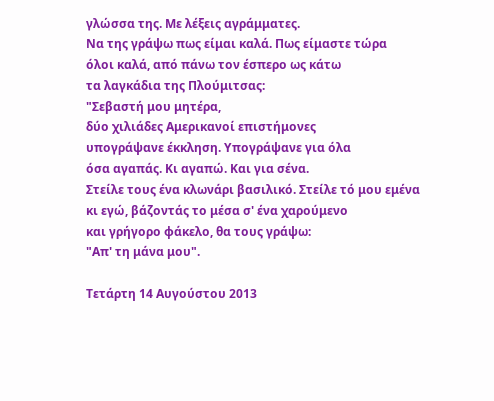γλώσσα της. Με λέξεις αγράμματες.
Να της γράψω πως είμαι καλά. Πως είμαστε τώρα
όλοι καλά, από πάνω τον έσπερο ως κάτω
τα λαγκάδια της Πλούμιτσας:
"Σεβαστή μου μητέρα,
δύο χιλιάδες Αμερικανοί επιστήμονες
υπογράψανε έκκληση. Υπογράψανε για όλα
όσα αγαπάς. Κι αγαπώ. Και για σένα.
Στείλε τους ένα κλωνάρι βασιλικό. Στείλε τό μου εμένα
κι εγώ, βάζοντάς το μέσα σ' ένα χαρούμενο
και γρήγορο φάκελο, θα τους γράψω:
"Απ' τη μάνα μου".

Τετάρτη 14 Αυγούστου 2013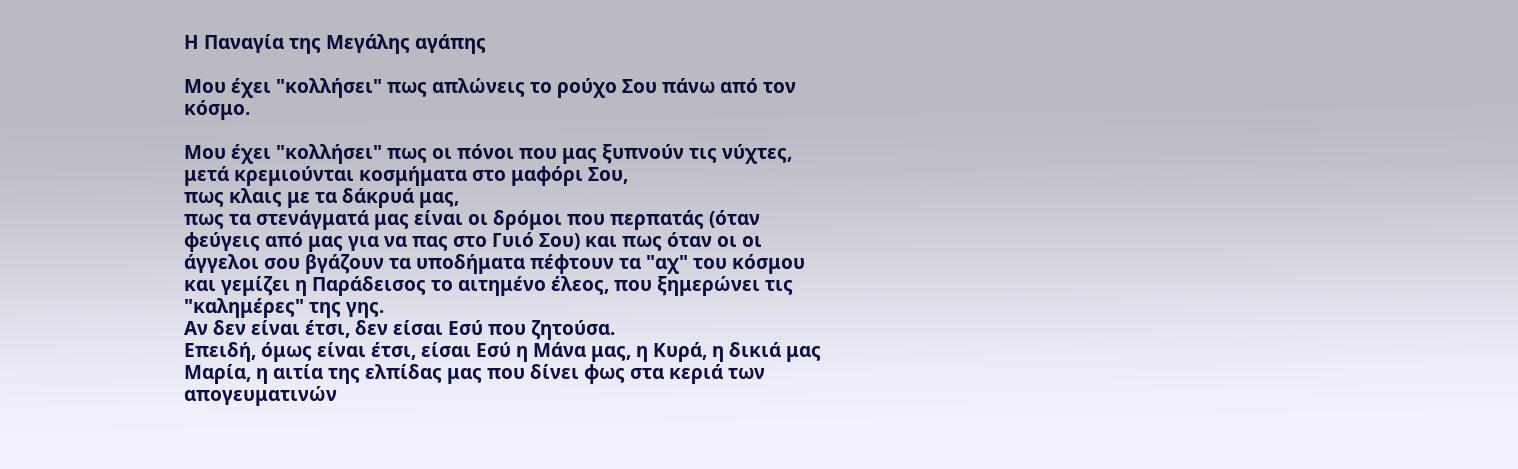Η Παναγία της Μεγάλης αγάπης

Μου έχει "κολλήσει" πως απλώνεις το ρούχο Σου πάνω από τον κόσμο.

Μου έχει "κολλήσει" πως οι πόνοι που μας ξυπνούν τις νύχτες, μετά κρεμιούνται κοσμήματα στο μαφόρι Σου,
πως κλαις με τα δάκρυά μας,
πως τα στενάγματά μας είναι οι δρόμοι που περπατάς (όταν φεύγεις από μας για να πας στο Γυιό Σου) και πως όταν οι οι άγγελοι σου βγάζουν τα υποδήματα πέφτουν τα "αχ" του κόσμου και γεμίζει η Παράδεισος το αιτημένο έλεος, που ξημερώνει τις "καλημέρες" της γης.
Αν δεν είναι έτσι, δεν είσαι Εσύ που ζητούσα.
Επειδή, όμως είναι έτσι, είσαι Εσύ η Μάνα μας, η Κυρά, η δικιά μας Μαρία, η αιτία της ελπίδας μας που δίνει φως στα κεριά των απογευματινών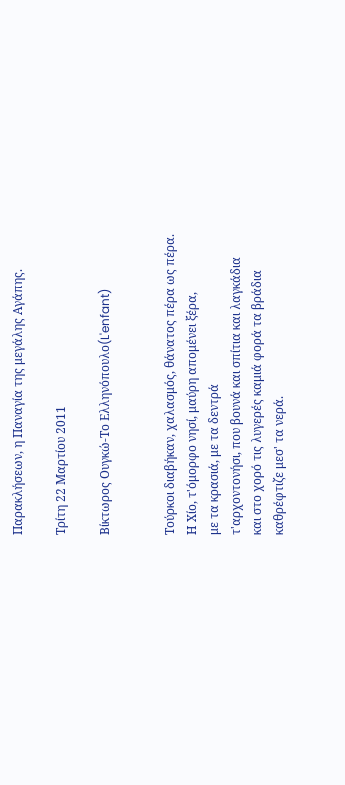Παρακλήσεων, η Παναγία της μεγάλης Αγάπης.

Τρίτη 22 Μαρτίου 2011

Βίκτωρος Ουγκώ-Το Ελληνόπουλο(L'enfant)


Τούρκοι διαβήκαν, χαλασμός, θάνατος πέρα ως πέρα.
Η Χίο, τ'όμορφο νησί, μαύρη απομένει ξέρα,
με τα κρασιά, με τα δεντρά
τ'αρχοντονήσι, που βουνά και σπίτια και λαγκάδια
και στο χορό τις λυγερές καμιά φορά τα βράδια
καθρέφτιζε μεσ' τα νερά.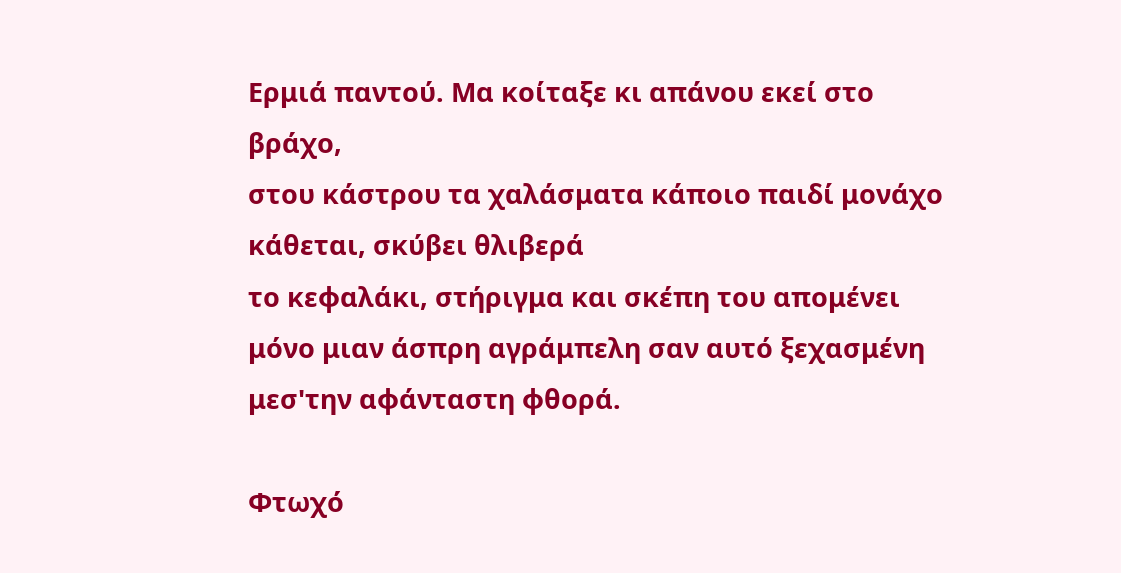Ερμιά παντού. Μα κοίταξε κι απάνου εκεί στο βράχο,
στου κάστρου τα χαλάσματα κάποιο παιδί μονάχο
κάθεται, σκύβει θλιβερά
το κεφαλάκι, στήριγμα και σκέπη του απομένει
μόνο μιαν άσπρη αγράμπελη σαν αυτό ξεχασμένη
μεσ'την αφάνταστη φθορά.

Φτωχό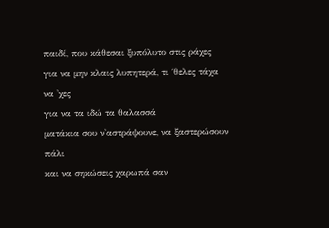παιδί, που κάθεσαι ξυπόλυτο στις ράχες
για να μην κλαις λυπητερά, τι ΄θελες τάχα να 'χες
για να τα ιδώ τα θαλασσά
ματάκια σου ν'αστράψουνε, να ξαστερώσουν πάλι
και να σηκώσεις χαρωπά σαν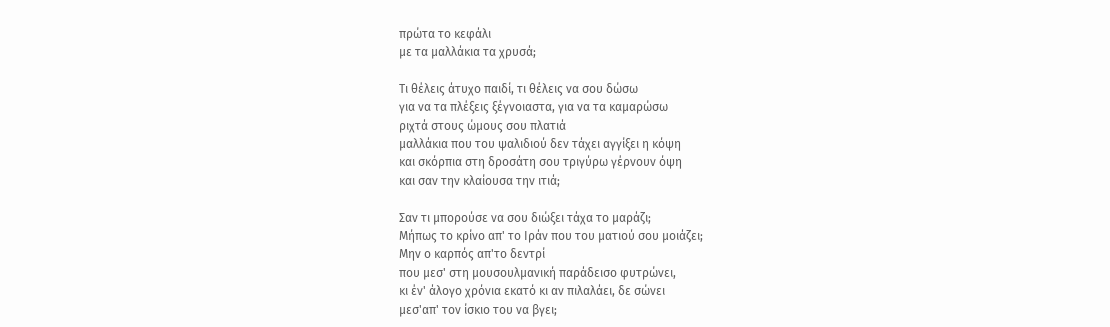πρώτα το κεφάλι
με τα μαλλάκια τα χρυσά;

Τι θέλεις άτυχο παιδί, τι θέλεις να σου δώσω
για να τα πλέξεις ξέγνοιαστα, για να τα καμαρώσω
ριχτά στους ώμους σου πλατιά
μαλλάκια που του ψαλιδιού δεν τάχει αγγίξει η κόψη
και σκόρπια στη δροσάτη σου τριγύρω γέρνουν όψη
και σαν την κλαίουσα την ιτιά;

Σαν τι μπορούσε να σου διώξει τάχα το μαράζι;
Μήπως το κρίνο απ' το Ιράν που του ματιού σου μοιάζει;
Μην ο καρπός απ'το δεντρί
που μεσ' στη μουσουλμανική παράδεισο φυτρώνει,
κι έν' άλογο χρόνια εκατό κι αν πιλαλάει, δε σώνει
μεσ'απ' τον ίσκιο του να βγει;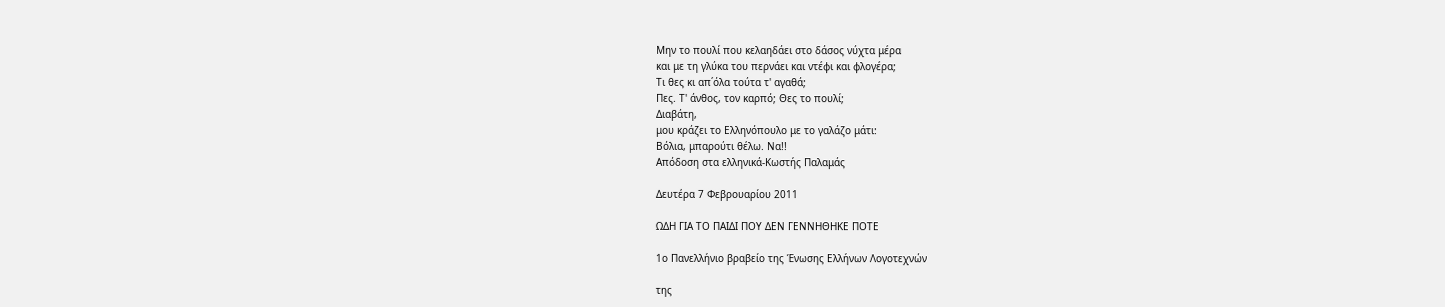Μην το πουλί που κελαηδάει στο δάσος νύχτα μέρα
και με τη γλύκα του περνάει και ντέφι και φλογέρα;
Τι θες κι απ΄όλα τούτα τ' αγαθά;
Πες. Τ' άνθος, τον καρπό; Θες το πουλί;
Διαβάτη,
μου κράζει το Ελληνόπουλο με το γαλάζο μάτι:
Βόλια, μπαρούτι θέλω. Να!!
Απόδοση στα ελληνικά-Κωστής Παλαμάς

Δευτέρα 7 Φεβρουαρίου 2011

ΩΔΗ ΓΙΑ ΤΟ ΠΑΙΔΙ ΠΟΥ ΔΕΝ ΓΕΝΝΗΘΗΚΕ ΠΟΤΕ

1ο Πανελλήνιο βραβείο της Ένωσης Ελλήνων Λογοτεχνών

της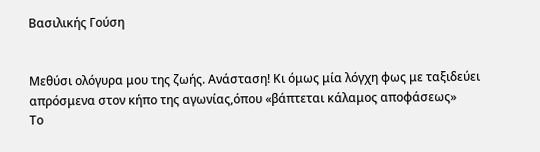Βασιλικής Γούση


Μεθύσι ολόγυρα μου της ζωής. Ανάσταση! Κι όμως μία λόγχη φως με ταξιδεύει απρόσμενα στον κήπο της αγωνίας,όπου «βάπτεται κάλαμος αποφάσεως»
Το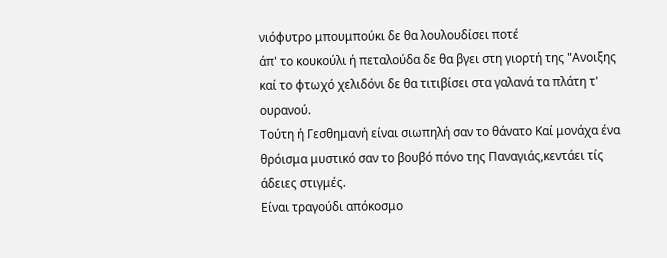νιόφυτρο μπουμπούκι δε θα λουλουδίσει ποτέ
άπ' το κουκούλι ή πεταλούδα δε θα βγει στη γιορτή της "Ανοιξης
καί το φτωχό χελιδόνι δε θα τιτιβίσει στα γαλανά τα πλάτη τ' ουρανού.
Τούτη ή Γεσθημανή είναι σιωπηλή σαν το θάνατο Καί μονάχα ένα θρόισμα μυστικό σαν το βουβό πόνο της Παναγιάς,κεντάει τίς άδειες στιγμές.
Είναι τραγούδι απόκοσμο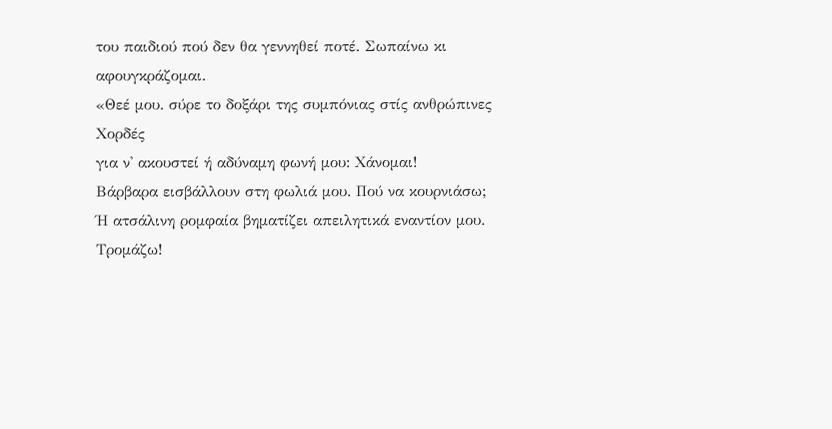του παιδιού πού δεν θα γεννηθεί ποτέ. Σωπαίνω κι αφουγκράζομαι.
«Θεέ μου. σύρε το δοξάρι της συμπόνιας στίς ανθρώπινες Χορδές
για ν' ακουστεί ή αδύναμη φωνή μου: Χάνομαι!
Βάρβαρα εισβάλλουν στη φωλιά μου. Πού να κουρνιάσω;
Ή ατσάλινη ρομφαία βηματίζει απειλητικά εναντίον μου. Τρομάζω!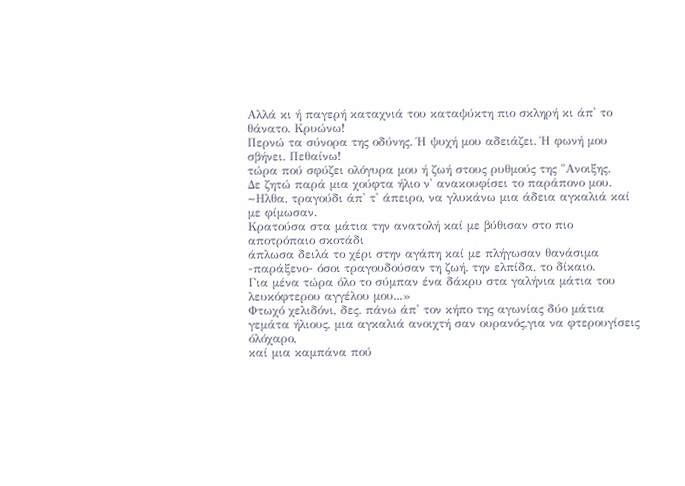Αλλά κι ή παγερή καταχνιά του καταψύκτη πιο σκληρή κι άπ' το θάνατο. Κρυώνω!
Περνώ τα σύνορα της οδύνης. Ή ψυχή μου αδειάζει. Ή φωνή μου σβήνει. Πεθαίνω!
τώρα πού σφύζει ολόγυρα μου ή ζωή στους ρυθμούς της "Ανοιξης.
Δε ζητώ παρά μια χούφτα ήλιο ν' ανακουφίσει το παράπονο μου.
~Ηλθα, τραγούδι άπ' τ' άπειρο, να γλυκάνω μια άδεια αγκαλιά καί με φίμωσαν.
Κρατούσα στα μάτια την ανατολή καί με βύθισαν στο πιο αποτρόπαιο σκοτάδι
άπλωσα δειλά το χέρι στην αγάπη καί με πλήγωσαν θανάσιμα
-παράξενο- όσοι τραγουδούσαν τη ζωή. την ελπίδα, το δίκαιο.
Για μένα τώρα όλο το σύμπαν ένα δάκρυ στα γαλήνια μάτια του λευκόφτερου αγγέλου μου...»
Φτωχό χελιδόνι, δες. πάνω άπ' τον κήπο της αγωνίας δύο μάτια γεμάτα ήλιους, μια αγκαλιά ανοιχτή σαν ουρανός,για να φτερουγίσεις όλόχαρο,
καί μια καμπάνα πού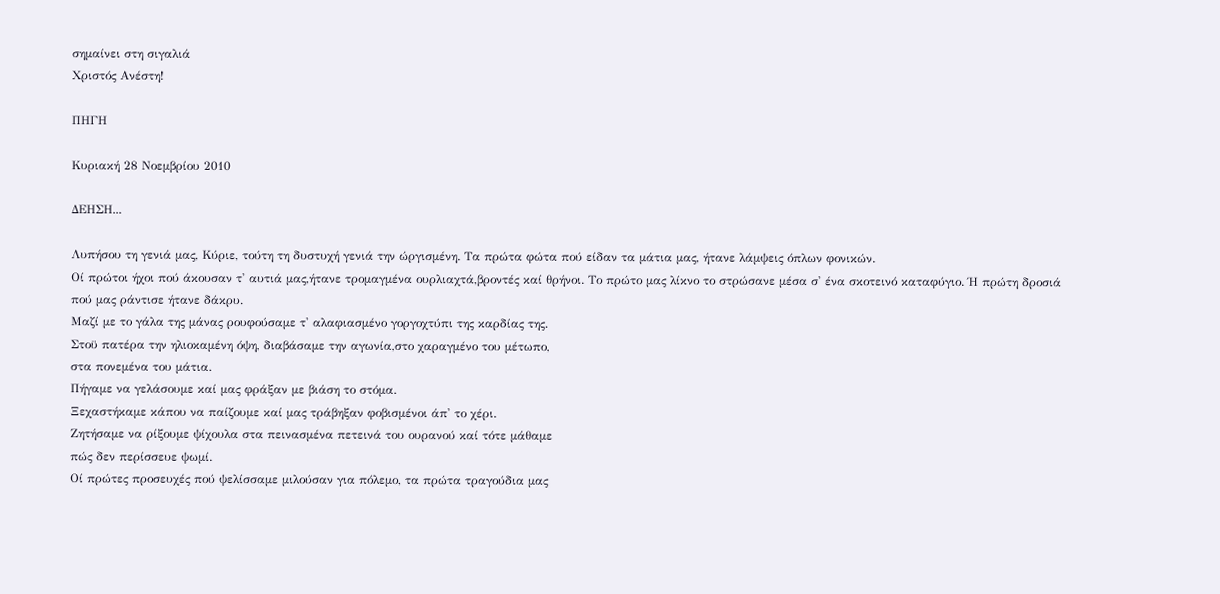σημαίνει στη σιγαλιά
Χριστός Ανέστη!

ΠΗΓΗ

Κυριακή 28 Νοεμβρίου 2010

ΔΕΗΣΗ...

Λυπήσου τη γενιά μας, Κύριε, τούτη τη δυστυχή γενιά την ώργισμένη. Τα πρώτα φώτα πού είδαν τα μάτια μας, ήτανε λάμψεις όπλων φονικών.
Οί πρώτοι ήχοι πού άκουσαν τ' αυτιά μας,ήτανε τρομαγμένα ουρλιαχτά,βροντές καί θρήνοι. Το πρώτο μας λίκνο το στρώσανε μέσα σ' ένα σκοτεινό καταφύγιο. Ή πρώτη δροσιά πού μας ράντισε ήτανε δάκρυ.
Μαζί με το γάλα της μάνας ρουφούσαμε τ' αλαφιασμένο γοργοχτύπι της καρδίας της.
Στοϋ πατέρα την ηλιοκαμένη όψη, διαβάσαμε την αγωνία,στο χαραγμένο του μέτωπο,
στα πονεμένα του μάτια.
Πήγαμε να γελάσουμε καί μας φράξαν με βιάση το στόμα.
Ξεχαστήκαμε κάπου να παίζουμε καί μας τράβηξαν φοβισμένοι άπ' το χέρι.
Ζητήσαμε να ρίξουμε ψίχουλα στα πεινασμένα πετεινά του ουρανού καί τότε μάθαμε
πώς δεν περίσσευε ψωμί.
Οί πρώτες προσευχές πού ψελίσσαμε μιλούσαν για πόλεμο, τα πρώτα τραγούδια μας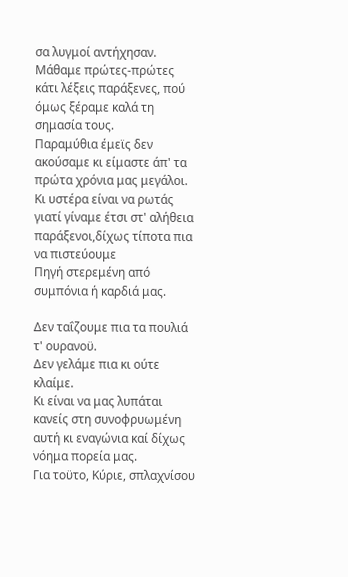σα λυγμοί αντήχησαν.
Μάθαμε πρώτες-πρώτες κάτι λέξεις παράξενες, πού όμως ξέραμε καλά τη σημασία τους.
Παραμύθια έμεϊς δεν ακούσαμε κι είμαστε άπ' τα πρώτα χρόνια μας μεγάλοι.
Κι υστέρα είναι να ρωτάς γιατί γίναμε έτσι στ' αλήθεια παράξενοι,δίχως τίποτα πια να πιστεύουμε
Πηγή στερεμένη από συμπόνια ή καρδιά μας.

Δεν ταΐζουμε πια τα πουλιά τ' ουρανοϋ.
Δεν γελάμε πια κι ούτε κλαίμε.
Κι είναι να μας λυπάται κανείς στη συνοφρυωμένη αυτή κι εναγώνια καί δίχως νόημα πορεία μας.
Για τοϋτο, Κύριε, σπλαχνίσου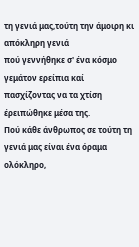τη γενιά μας,τούτη την άμοιρη κι απόκληρη γενιά
πού γεννήθηκε σ' ένα κόσμο γεμάτον ερείπια καί πασχίζοντας να τα χτίση
έρειπώθηκε μέσα της.
Πού κάθε άνθρωπος σε τούτη τη γενιά μας είναι ένα όραμα ολόκληρο,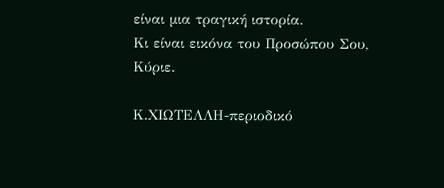είναι μια τραγική ιστορία.
Κι είναι εικόνα του Προσώπου Σου,
Κύριε.

Κ.ΧΙΩΤΕΛΛΗ-περιοδικό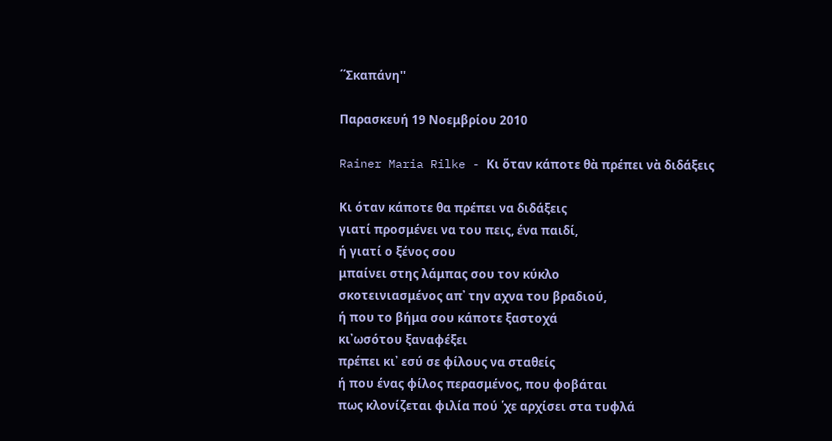΄΄Σκαπάνη''

Παρασκευή 19 Νοεμβρίου 2010

Rainer Maria Rilke - Κι ὅταν κάποτε θὰ πρέπει νὰ διδάξεις

Κι όταν κάποτε θα πρέπει να διδάξεις
γιατί προσμένει να του πεις, ένα παιδί,
ή γιατί ο ξένος σου
μπαίνει στης λάμπας σου τον κύκλο
σκοτεινιασμένος απ᾿ την αχνα του βραδιού,
ή που το βήμα σου κάποτε ξαστοχά
κι᾿ωσότου ξαναφέξει
πρέπει κι᾿ εσύ σε φίλους να σταθείς
ή που ένας φίλος περασμένος, που φοβάται
πως κλονίζεται φιλία πού ῾χε αρχίσει στα τυφλά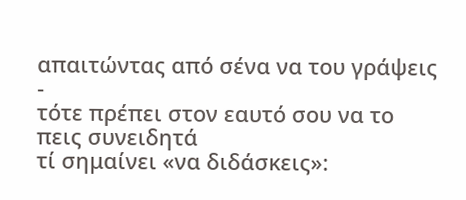απαιτώντας από σένα να του γράψεις -
τότε πρέπει στον εαυτό σου να το πεις συνειδητά
τί σημαίνει «να διδάσκεις»: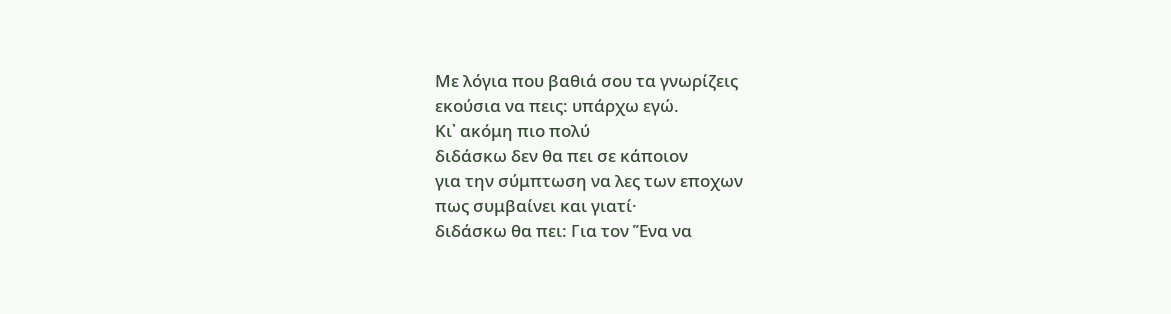Με λόγια που βαθιά σου τα γνωρίζεις
εκούσια να πεις: υπάρχω εγώ.
Κι᾿ ακόμη πιο πολύ
διδάσκω δεν θα πει σε κάποιον
για την σύμπτωση να λες των εποχων
πως συμβαίνει και γιατί·
διδάσκω θα πει: Για τον Ἕνα να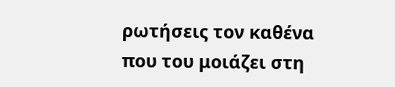ρωτήσεις τον καθένα
που του μοιάζει στη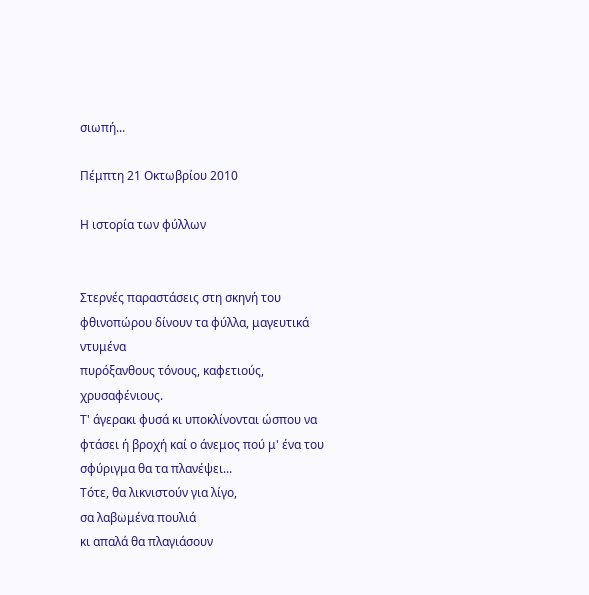σιωπή...

Πέμπτη 21 Οκτωβρίου 2010

Η ιστορία των φύλλων


Στερνές παραστάσεις στη σκηνή του φθινοπώρου δίνουν τα φύλλα, μαγευτικά ντυμένα
πυρόξανθους τόνους, καφετιούς, χρυσαφένιους.
Τ' άγερακι φυσά κι υποκλίνονται ώσπου να φτάσει ή βροχή καί ο άνεμος πού μ' ένα του σφύριγμα θα τα πλανέψει...
Τότε, θα λικνιστούν για λίγο,
σα λαβωμένα πουλιά
κι απαλά θα πλαγιάσουν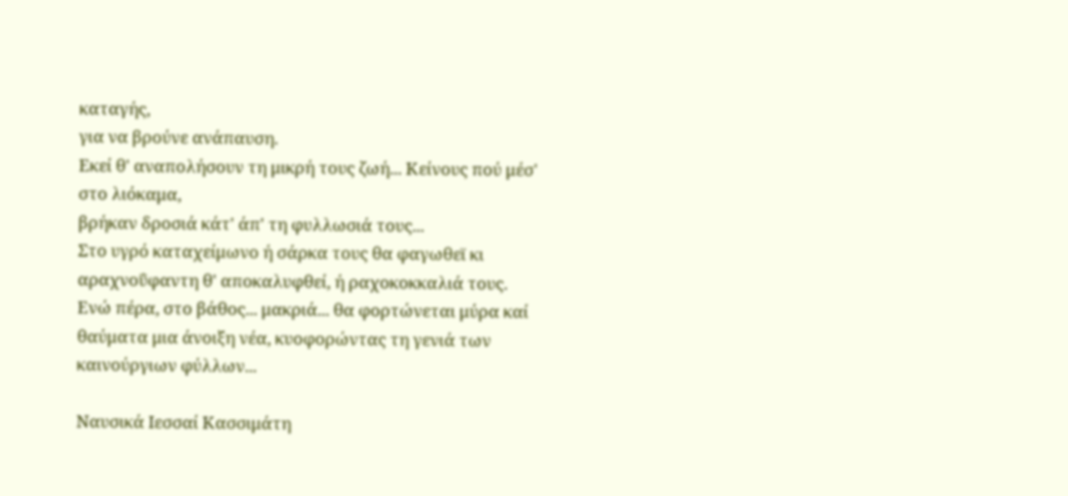καταγής,
για να βρούνε ανάπαυση.
Εκεί θ' αναπολήσουν τη μικρή τους ζωή... Κείνους πού μέσ' στο λιόκαμα,
βρήκαν δροσιά κάτ' άπ' τη φυλλωσιά τους...
Στο υγρό καταχείμωνο ή σάρκα τους θα φαγωθεϊ κι αραχνοΰφαντη θ' αποκαλυφθεί, ή ραχοκοκκαλιά τους.
Ενώ πέρα, στο βάθος... μακριά... θα φορτώνεται μύρα καί θαύματα μια άνοιξη νέα, κυοφορώντας τη γενιά των καινούργιων φύλλων...

Ναυσικά Ιεσσαί Κασσιμάτη